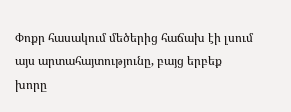Փոքր հասակում մեծերից հաճախ էի լսում այս արտահայտությունը, բայց երբեք խորը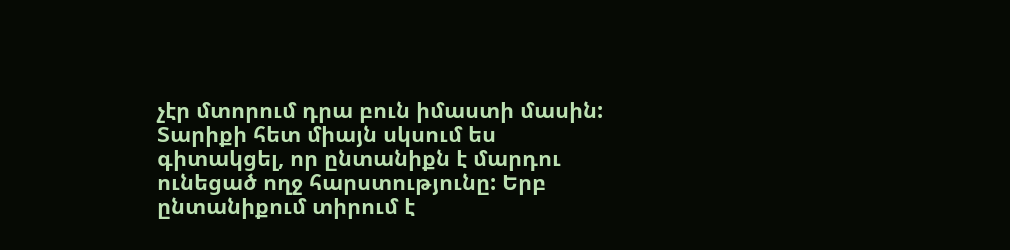չէր մտորում դրա բուն իմաստի մասին: Տարիքի հետ միայն սկսում ես գիտակցել, որ ընտանիքն է մարդու ունեցած ողջ հարստությունը: Երբ ընտանիքում տիրում է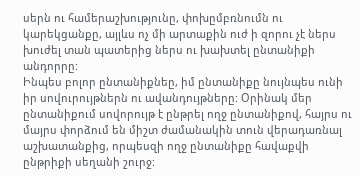սերն ու համերաշխությունը, փոխըմբռնումն ու կարեկցանքը, այլևս ոչ մի արտաքին ուժ ի զորու չէ ներս խուժել տան պատերից ներս ու խախտել ընտանիքի անդորրը:
Ինպես բոլոր ընտանիքնեը, իմ ընտանիքը նույնպես ունի իր սովուրույթներն ու ավանդույթները: Օրինակ մեր ընտանիքում սովորույթ է ընթրել ողջ ընտանիքով, հայրս ու մայրս փորձում են միշտ ժամանակին տուն վերադառնալ աշխատանքից, որպեսզի ողջ ընտանիքը հավաքվի ընթրիքի սեղանի շուրջ: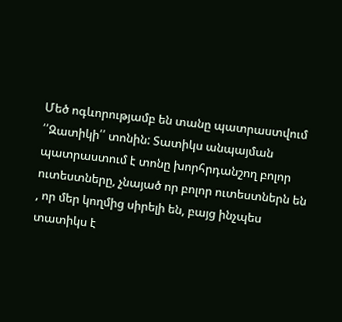Մեծ ոգևորությամբ են տանը պատրաստվում ՛՛Զատիկի՛՛ տոնին: Տատիկս անպայման պատրաստում է տոնը խորհրդանշող բոլոր ուտեստները, չնայած որ բոլոր ուտեստներն են , որ մեր կողմից սիրելի են, բայց ինչպես տատիկս է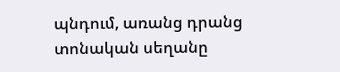պնդում, առանց դրանց տոնական սեղանը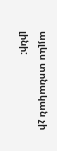այլևս տոնական չի լինի: